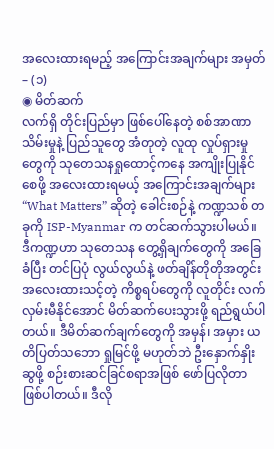အလေးထားရမည့် အကြောင်းအချက်များ အမှတ် – (၁)
◉ မိတ်ဆက်
လက်ရှိ တိုင်းပြည်မှာ ဖြစ်ပေါ်နေတဲ့ စစ်အာဏာသိမ်းမှုနဲ့ ပြည်သူတွေ အံတုတဲ့ လူထု လှုပ်ရှားမှုတွေကို သုတေသနရှုထောင့်ကနေ အကျိုးပြုနိုင်စေဖို့ အလေးထားရမယ့် အကြောင်းအချက်များ “What Matters” ဆိုတဲ့ ခေါင်းစဉ်နဲ့ ကဏ္ဍသစ် တခုကို ISP-Myanmar က တင်ဆက်သွားပါမယ်။ ဒီကဏ္ဍဟာ သုတေသန တွေ့ရှိချက်တွေကို အခြေခံပြီး တင်ပြပုံ လွယ်လွယ်နဲ့ ဖတ်ချိန်တိုတိုအတွင်း အလေးထားသင့်တဲ့ ကိစ္စရပ်တွေကို လူတိုင်း လက်လှမ်းမီနိုင်အောင် မိတ်ဆက်ပေးသွားဖို့ ရည်ရွယ်ပါတယ်။ ဒီမိတ်ဆက်ချက်တွေကို အမှန်၊ အမှား ယတိပြတ်သဘော ရှုမြင်ဖို့ မဟုတ်ဘဲ ဦးနှောက်နှိုးဆွဖို့ စဉ်းစားဆင်ခြင်စရာအဖြစ် ဖော်ပြလိုတာ ဖြစ်ပါတယ်။ ဒီလို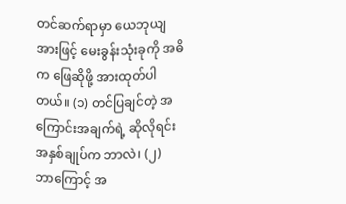တင်ဆက်ရာမှာ ယေဘုယျအားဖြင့် မေးခွန်းသုံးခုကို အဓိက ဖြေဆိုဖို့ အားထုတ်ပါတယ်။ (၁) တင်ပြချင်တဲ့ အကြောင်းအချက်ရဲ့ ဆိုလိုရင်း အနှစ်ချုပ်က ဘာလဲ၊ (၂) ဘာကြောင့် အ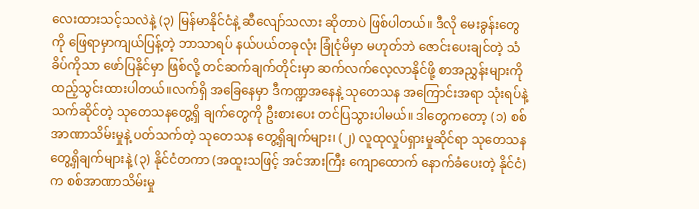လေးထားသင့်သလဲနဲ့ (၃) မြန်မာနိုင်ငံနဲ့ ဆီလျော်သလား ဆိုတာပဲ ဖြစ်ပါတယ်။ ဒီလို မေးခွန်းတွေကို ဖြေရာမှာကျယ်ပြန့်တဲ့ ဘာသာရပ် နယ်ပယ်တခုလုံး ခြုံငုံမိမှာ မဟုတ်ဘဲ ဇောင်းပေးချင်တဲ့ သံခိပ်ကိုသာ ဖော်ပြနိုင်မှာ ဖြစ်လို့ တင်ဆက်ချက်တိုင်းမှာ ဆက်လက်လေ့လာနိုင်ဖို့ စာအညွှန်းများကို ထည့်သွင်းထားပါတယ်။လက်ရှိ အခြေနေမှာ ဒီကဏ္ဍအနေနဲ့ သုတေသန အကြောင်းအရာ သုံးရပ်နဲ့ သက်ဆိုင်တဲ့ သုတေသနတွေ့ရှိ ချက်တွေကို ဦးစားပေး တင်ပြသွားပါမယ်။ ဒါတွေကတော့ (၁) စစ်အာဏာသိမ်းမှုနဲ့ ပတ်သက်တဲ့ သုတေသန တွေ့ရှိချက်များ၊ (၂) လူထုလှုပ်ရှားမှုဆိုင်ရာ သုတေသန တွေ့ရှိချက်များနဲ့ (၃) နိုင်ငံတကာ (အထူးသဖြင့် အင်အားကြီး ကျောထောက် နောက်ခံပေးတဲ့ နိုင်ငံ) က စစ်အာဏာသိမ်းမှု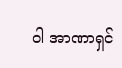ဝါ အာဏာရှင်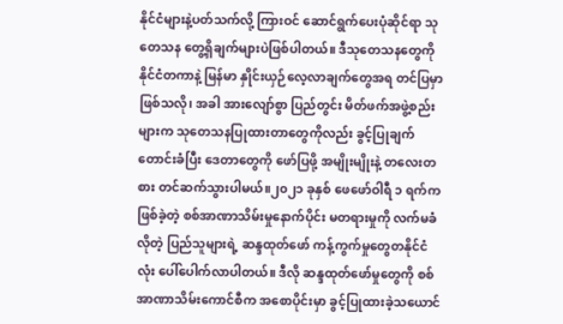နိုင်ငံများနဲ့ပတ်သက်လို့ ကြားဝင် ဆောင်ရွက်ပေးပုံဆိုင်ရာ သုတေသန တွေ့ရှိချက်များပဲဖြစ်ပါတယ်။ ဒီသုတေသနတွေကို နိုင်ငံတကာနဲ့ မြန်မာ နှိုင်းယှဉ်လေ့လာချက်တွေအရ တင်ပြမှာဖြစ်သလို၊ အခါ အားလျော်စွာ ပြည်တွင်း မိတ်ဖက်အဖွဲ့စည်း များက သုတေသနပြုထားတာတွေကိုလည်း ခွင့်ပြုချက် တောင်းခံပြီး ဒေတာတွေကို ဖော်ပြဖို့ အမျိုးမျိုးနဲ့ တလေးတစား တင်ဆက်သွားပါမယ်။၂၀၂၁ ခုနှစ် ဖေဖော်ဝါရီ ၁ ရက်က ဖြစ်ခဲ့တဲ့ စစ်အာဏာသိမ်းမှုနောက်ပိုင်း မတရားမှုကို လက်မခံလိုတဲ့ ပြည်သူများရဲ့ ဆန္ဒထုတ်ဖော် ကန့်ကွက်မှုတွေတနိုင်ငံလုံး ပေါ်ပေါက်လာပါတယ်။ ဒီလို ဆန္ဒထုတ်ဖော်မှုတွေကို စစ်အာဏာသိမ်းကောင်စီက အစောပိုင်းမှာ ခွင့်ပြုထားခဲ့သယောင်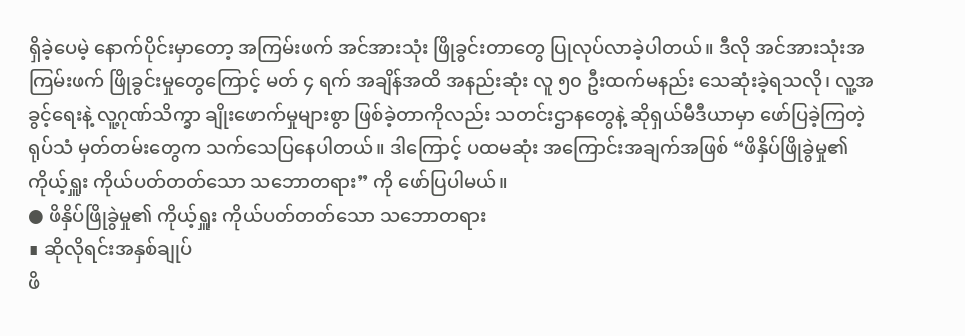ရှိခဲ့ပေမဲ့ နောက်ပိုင်းမှာတော့ အကြမ်းဖက် အင်အားသုံး ဖြိုခွင်းတာတွေ ပြုလုပ်လာခဲ့ပါတယ်။ ဒီလို အင်အားသုံးအကြမ်းဖက် ဖြိုခွင်းမှုတွေကြောင့် မတ် ၄ ရက် အချိန်အထိ အနည်းဆုံး လူ ၅၀ ဦးထက်မနည်း သေဆုံးခဲ့ရသလို၊ လူ့အခွင့်ရေးနဲ့ လူ့ဂုဏ်သိက္ခာ ချိုးဖောက်မှုများစွာ ဖြစ်ခဲ့တာကိုလည်း သတင်းဌာနတွေနဲ့ ဆိုရှယ်မီဒီယာမှာ ဖော်ပြခဲ့ကြတဲ့ရုပ်သံ မှတ်တမ်းတွေက သက်သေပြနေပါတယ်။ ဒါကြောင့် ပထမဆုံး အကြောင်းအချက်အဖြစ် “ဖိနှိပ်ဖြိုခွဲမှု၏ ကိုယ့်ရှူး ကိုယ်ပတ်တတ်သော သဘောတရား” ကို ဖော်ပြပါမယ်။
● ဖိနှိပ်ဖြိုခွဲမှု၏ ကိုယ့်ရှူး ကိုယ်ပတ်တတ်သော သဘောတရား
∎ ဆိုလိုရင်းအနှစ်ချုပ်
ဖိ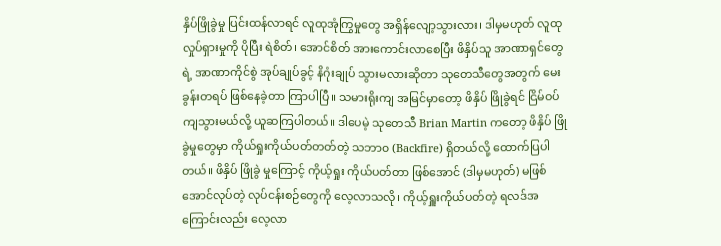နှိပ်ဖြိုခွဲမှု ပြင်းထန်လာရင် လူထုအုံကြွမှုတွေ အရှိန်လျော့သွားလား၊ ဒါမှမဟုတ် လူထု လှုပ်ရှားမှုကို ပိုပြီး ရဲစိတ်၊ အောင်စိတ် အားကောင်းလာစေပြီး ဖိနှိပ်သူ အာဏာရှင်တွေရဲ့ အာဏာကိုင်စွဲ အုပ်ချုပ်ခွင့် နိဂုံးချုပ် သွားမလားဆိုတာ သုတေသီတွေအတွက် မေးခွန်းတရပ် ဖြစ်နေခဲ့တာ ကြာပါပြီ။ သမားရိုးကျ အမြင်မှာတော့ ဖိနှိပ် ဖြိုခွဲရင် ငြိမ်ဝပ်ကျသွားမယ်လို့ ယူဆကြပါတယ်။ ဒါပေမဲ့ သုတေသီ Brian Martin ကတော့ ဖိနှိပ် ဖြိုခွဲမှုတွေမှာ ကိုယ်ရှုးကိုယ်ပတ်တတ်တဲ့ သဘာ၀ (Backfire) ရှိတယ်လို့ ထောက်ပြပါတယ်။ ဖိနှိပ် ဖြိုခွဲ မှုကြောင့် ကိုယ့်ရှုး ကိုယ်ပတ်တာ ဖြစ်အောင် (ဒါမှမဟုတ်) မဖြစ်အောင်လုပ်တဲ့ လုပ်ငန်းစဉ်တွေကို လေ့လာသလို၊ ကိုယ့်ရှူးကိုယ်ပတ်တဲ့ ရလဒ်အကြောင်းလည်း လေ့လာ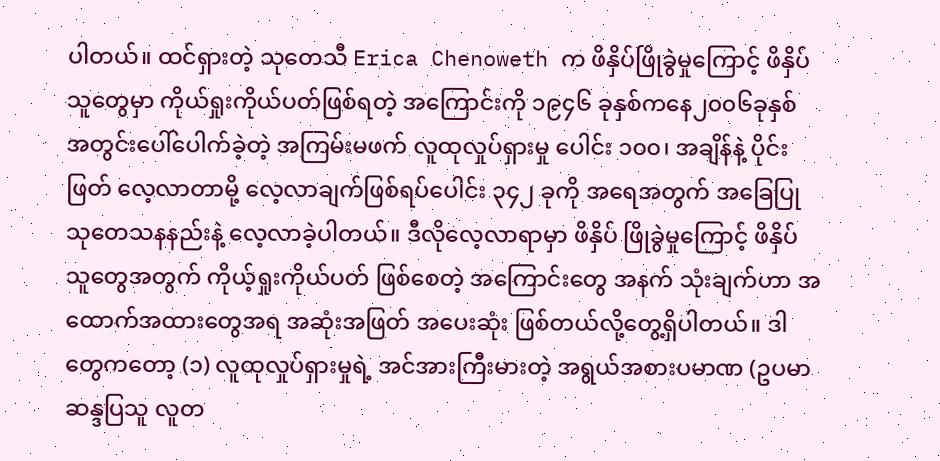ပါတယ်။ ထင်ရှားတဲ့ သုတေသီ Erica Chenoweth က ဖိနှိပ်ဖြိုခွဲမှုကြောင့် ဖိနှိပ်သူတွေမှာ ကိုယ်ရှုးကိုယ်ပတ်ဖြစ်ရတဲ့ အကြောင်းကို ၁၉၄၆ ခုနှစ်ကနေ၂၀၀၆ခုနှစ် အတွင်းပေါ်ပေါက်ခဲ့တဲ့ အကြမ်းမဖက် လူထုလှုပ်ရှားမှု ပေါင်း ၁၀၀၊ အချိန်နဲ့ ပိုင်းဖြတ် လေ့လာတာမို့ လေ့လာချက်ဖြစ်ရပ်ပေါင်း ၃၄၂ ခုကို အရေအတွက် အခြေပြုသုတေသနနည်းနဲ့ လေ့လာခဲ့ပါတယ်။ ဒီလိုလေ့လာရာမှာ ဖိနှိပ် ဖြိုခွဲမှုကြောင့် ဖိနှိပ်သူတွေအတွက် ကိုယ့်ရှုးကိုယ်ပတ် ဖြစ်စေတဲ့ အကြောင်းတွေ အနက် သုံးချက်ဟာ အထောက်အထားတွေအရ အဆုံးအဖြတ် အပေးဆုံး ဖြစ်တယ်လို့တွေ့ရှိပါတယ်။ ဒါတွေကတော့ (၁) လူထုလှုပ်ရှားမှုရဲ့ အင်အားကြီးမားတဲ့ အရွယ်အစားပမာဏ (ဥပမာ ဆန္ဒပြသူ လူတ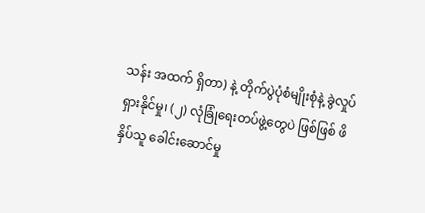သန်း အထက် ရှိတာ) နဲ့ တိုက်ပွဲပုံစံမျိုးစုံနဲ့ ခွဲလှုပ်ရှားနိုင်မှု၊ (၂) လုံခြုံရေးတပ်ဖွဲ့တွေပဲ ဖြစ်ဖြစ် ဖိနှိပ်သူ ခေါင်းဆောင်မှု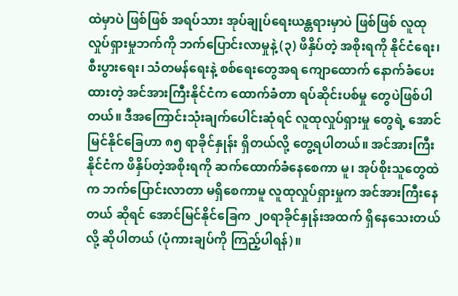ထဲမှာပဲ ဖြစ်ဖြစ် အရပ်သား အုပ်ချုပ်ရေးယန္တရားမှာပဲ ဖြစ်ဖြစ် လူထုလှုပ်ရှားမှုဘက်ကို ဘက်ပြောင်းလာမှုနဲ့ (၃) ဖိနှိပ်တဲ့ အစိုးရကို နိုင်ငံရေး၊ စီးပွားရေး၊ သံတမန်ရေးနဲ့ စစ်ရေးတွေအရ ကျောထောက် နောက်ခံပေးထားတဲ့ အင်အားကြီးနိုင်ငံက ထောက်ခံတာ ရပ်ဆိုင်းပစ်မှု တွေပဲဖြစ်ပါတယ်။ ဒီအကြောင်းသုံးချက်ပေါင်းဆုံရင် လူထုလှုပ်ရှားမှု တွေရဲ့ အောင်မြင်နိုင်ခြေဟာ ၈၅ ရာခိုင်နှုန်း ရှိတယ်လို့ တွေ့ရပါတယ်။ အင်အားကြီးနိုင်ငံက ဖိနှိပ်တဲ့အစိုးရကို ဆက်ထောက်ခံနေစေကာ မူ၊ အုပ်စိုးသူတွေထဲက ဘက်ပြောင်းလာတာ မရှိစေကာမူ လူထုလှုပ်ရှားမှုက အင်အားကြီးနေတယ် ဆိုရင် အောင်မြင်နိုင်ခြေက ၂၀ရာခိုင်နှုန်းအထက် ရှိနေသေးတယ်လို့ ဆိုပါတယ် (ပုံကားချပ်ကို ကြည့်ပါရန်)။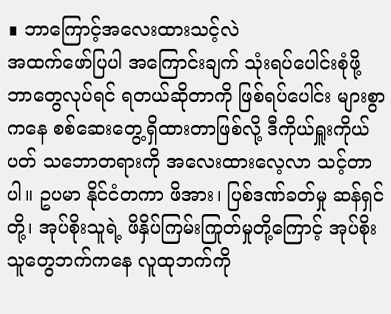∎ ဘာကြောင့်အလေးထားသင့်လဲ
အထက်ဖော်ပြပါ အကြောင်းချက် သုံးရပ်ပေါင်းစုံဖို့ ဘာတွေလုပ်ရင် ရတယ်ဆိုတာကို ဖြစ်ရပ်ပေါင်း များစွာကနေ စစ်ဆေးတွေ့ရှိထားတာဖြစ်လို့ ဒီကိုယ်ရှူးကိုယ်ပတ် သဘောတရားကို အလေးထားလေ့လာ သင့်တာပါ။ ဥပမာ နိုင်ငံတကာ ဖိအား၊ ပြစ်ဒဏ်ခတ်မှု ဆန်ရှင်တို့၊ အုပ်စိုးသူရဲ့ ဖိနှိပ်ကြမ်းကြုတ်မှုတို့ကြောင့် အုပ်စိုးသူတွေဘက်ကနေ လူထုဘက်ကို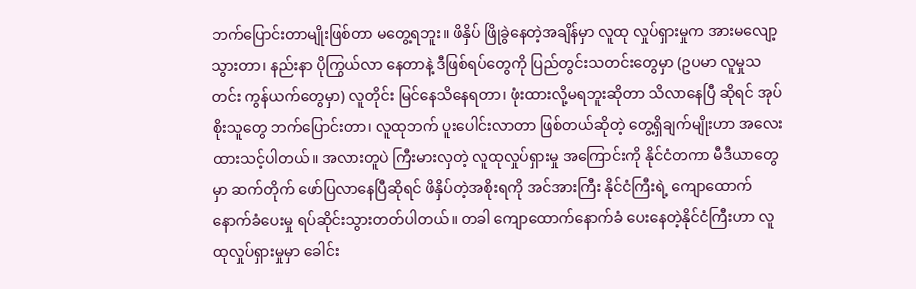ဘက်ပြောင်းတာမျိုးဖြစ်တာ မတွေ့ရဘူး။ ဖိနှိပ် ဖြိုခွဲနေတဲ့အချိန်မှာ လူထု လှုပ်ရှားမှုက အားမလျော့သွားတာ၊ နည်းနာ ပိုကြွယ်လာ နေတာနဲ့ ဒီဖြစ်ရပ်တွေကို ပြည်တွင်းသတင်းတွေမှာ (ဥပမာ လူမှုသတင်း ကွန်ယက်တွေမှာ) လူတိုင်း မြင်နေသိနေရတာ၊ ဖုံးထားလို့မရဘူးဆိုတာ သိလာနေပြီ ဆိုရင် အုပ်စိုးသူတွေ ဘက်ပြောင်းတာ၊ လူထုဘက် ပူးပေါင်းလာတာ ဖြစ်တယ်ဆိုတဲ့ တွေ့ရှိချက်မျိုးဟာ အလေးထားသင့်ပါတယ်။ အလားတူပဲ ကြီးမားလှတဲ့ လူထုလှုပ်ရှားမှု အကြောင်းကို နိုင်ငံတကာ မီဒီယာတွေမှာ ဆက်တိုက် ဖော်ပြလာနေပြီဆိုရင် ဖိနှိပ်တဲ့အစိုးရကို အင်အားကြီး နိုင်ငံကြီးရဲ့ ကျောထောက် နောက်ခံပေးမှု ရပ်ဆိုင်းသွားတတ်ပါတယ်။ တခါ ကျောထောက်နောက်ခံ ပေးနေတဲ့နိုင်ငံကြီးဟာ လူထုလှုပ်ရှားမှုမှာ ခေါင်း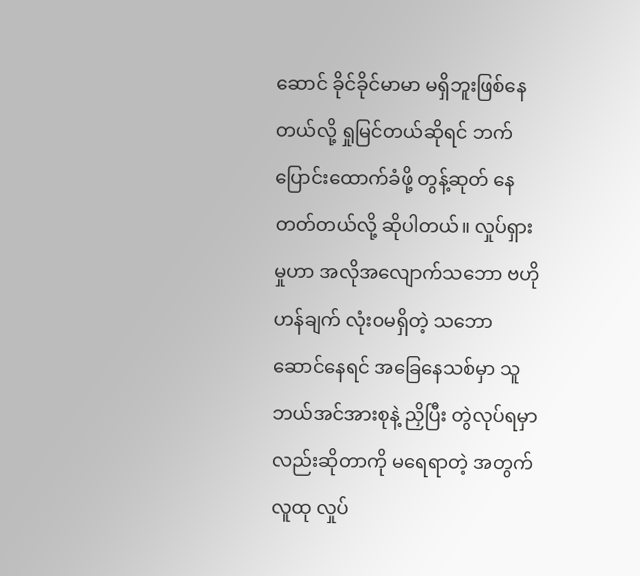ဆောင် ခိုင်ခိုင်မာမာ မရှိဘူးဖြစ်နေတယ်လို့ ရှုမြင်တယ်ဆိုရင် ဘက်ပြောင်းထောက်ခံဖို့ တွန့်ဆုတ် နေတတ်တယ်လို့ ဆိုပါတယ်။ လှုပ်ရှားမှုဟာ အလိုအလျောက်သဘော ဗဟိုဟန်ချက် လုံး၀မရှိတဲ့ သဘောဆောင်နေရင် အခြေနေသစ်မှာ သူဘယ်အင်အားစုနဲ့ ညှိပြီး တွဲလုပ်ရမှာလည်းဆိုတာကို မရေရာတဲ့ အတွက် လူထု လှုပ်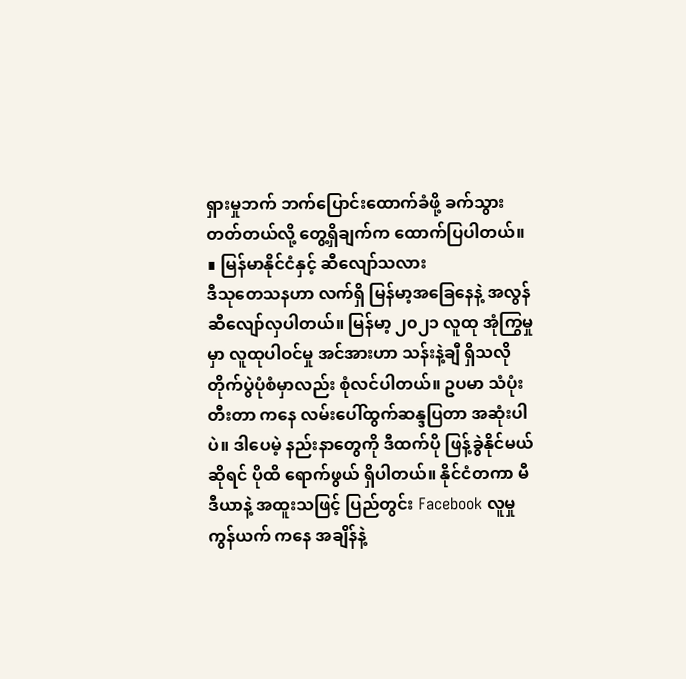ရှားမှုဘက် ဘက်ပြောင်းထောက်ခံဖို့ ခက်သွားတတ်တယ်လို့ တွေ့ရှိချက်က ထောက်ပြပါတယ်။
∎ မြန်မာနိုင်ငံနှင့် ဆီလျော်သလား
ဒီသုတေသနဟာ လက်ရှိ မြန်မာ့အခြေနေနဲ့ အလွန် ဆီလျော်လှပါတယ်။ မြန်မာ့ ၂၀၂၁ လူထု အုံကြွမှုမှာ လူထုပါဝင်မှု အင်အားဟာ သန်းနဲ့ချီ ရှိသလို တိုက်ပွဲပုံစံမှာလည်း စုံလင်ပါတယ်။ ဥပမာ သံပုံးတီးတာ ကနေ လမ်းပေါ်ထွက်ဆန္ဒပြတာ အဆုံးပါပဲ။ ဒါပေမဲ့ နည်းနာတွေကို ဒီထက်ပို ဖြန့်ခွဲနိုင်မယ် ဆိုရင် ပိုထိ ရောက်ဖွယ် ရှိပါတယ်။ နိုင်ငံတကာ မီဒီယာနဲ့ အထူးသဖြင့် ပြည်တွင်း Facebook လူမှုကွန်ယက် ကနေ အချိန်နဲ့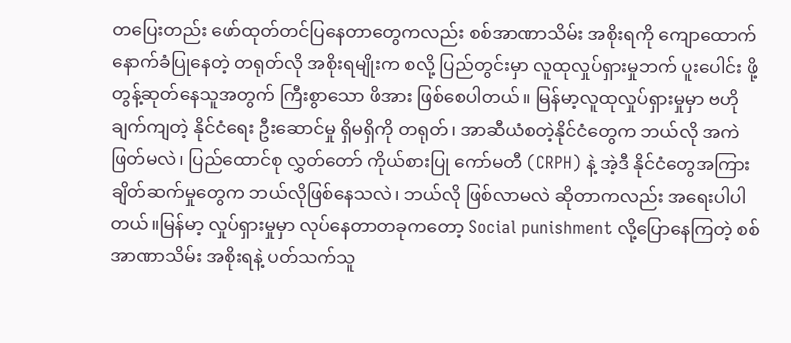တပြေးတည်း ဖော်ထုတ်တင်ပြနေတာတွေကလည်း စစ်အာဏာသိမ်း အစိုးရကို ကျောထောက် နောက်ခံပြုနေတဲ့ တရုတ်လို အစိုးရမျိုးက စလို့ ပြည်တွင်းမှာ လူထုလှုပ်ရှားမှုဘက် ပူးပေါင်း ဖို့ တွန့်ဆုတ်နေသူအတွက် ကြီးစွာသော ဖိအား ဖြစ်စေပါတယ်။ မြန်မာ့လူထုလှုပ်ရှားမှုမှာ ဗဟိုချက်ကျတဲ့ နိုင်ငံရေး ဦးဆောင်မှု ရှိမရှိကို တရုတ်၊ အာဆီယံစတဲ့နိုင်ငံတွေက ဘယ်လို အကဲဖြတ်မလဲ၊ ပြည်ထောင်စု လွှတ်တော် ကိုယ်စားပြု ကော်မတီ (CRPH) နဲ့ အဲ့ဒီ နိုင်ငံတွေအကြား ချိတ်ဆက်မှုတွေက ဘယ်လိုဖြစ်နေသလဲ၊ ဘယ်လို ဖြစ်လာမလဲ ဆိုတာကလည်း အရေးပါပါတယ်။မြန်မာ့ လှုပ်ရှားမှုမှာ လုပ်နေတာတခုကတော့ Social punishment လို့ပြောနေကြတဲ့ စစ်အာဏာသိမ်း အစိုးရနဲ့ ပတ်သက်သူ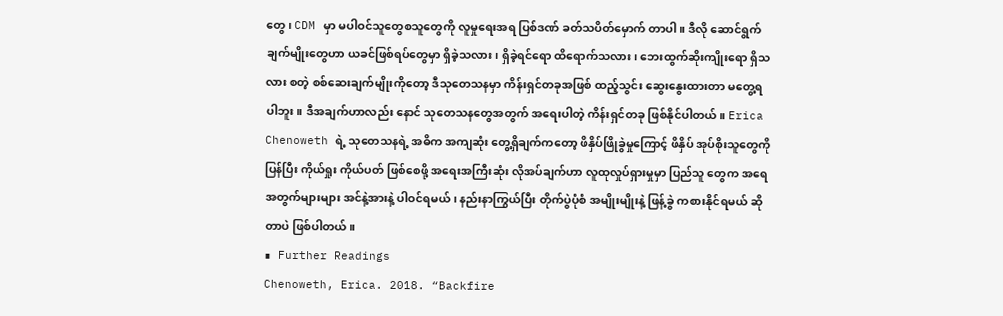တွေ၊ CDM မှာ မပါဝင်သူတွေစသူတွေကို လူမှုရေးအရ ပြစ်ဒဏ် ခတ်သပိတ်မှောက် တာပါ။ ဒီလို ဆောင်ရွက်ချက်မျိုးတွေဟာ ယခင်ဖြစ်ရပ်တွေမှာ ရှိခဲ့သလား၊ ရှိခဲ့ရင်ရော ထိရောက်သလား၊ ဘေးထွက်ဆိုးကျိုးရော ရှိသလား စတဲ့ စစ်ဆေးချက်မျိုးကိုတော့ ဒီသုတေသနမှာ ကိန်းရှင်တခုအဖြစ် ထည့်သွင်း ဆွေးနွေးထားတာ မတွေ့ရပါဘူး။ ဒီအချက်ဟာလည်း နောင် သုတေသနတွေအတွက် အရေးပါတဲ့ ကိန်းရှင်တခု ဖြစ်နိုင်ပါတယ်။ Erica Chenoweth ရဲ့ သုတေသနရဲ့ အဓိက အကျဆုံး တွေ့ရှိချက်ကတော့ ဖိနှိပ်ဖြိုခွဲမှုကြောင့် ဖိနှိပ် အုပ်စိုးသူတွေကို ပြန်ပြီး ကိုယ်ရှုး ကိုယ်ပတ် ဖြစ်စေဖို့ အရေးအကြီးဆုံး လိုအပ်ချက်ဟာ လူထုလှုပ်ရှားမှုမှာ ပြည်သူ တွေက အရေအတွက်များများ အင်နဲ့အားနဲ့ ပါဝင်ရမယ်၊ နည်းနာကြွယ်ပြီး တိုက်ပွဲပုံစံ အမျိုးမျိုးနဲ့ ဖြန့်ခွဲ ကစားနိုင်ရမယ် ဆိုတာပဲ ဖြစ်ပါတယ်။
∎ Further Readings
Chenoweth, Erica. 2018. “Backfire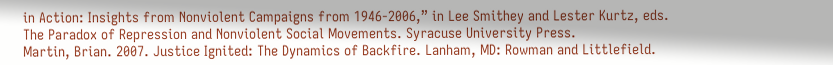in Action: Insights from Nonviolent Campaigns from 1946-2006,” in Lee Smithey and Lester Kurtz, eds. The Paradox of Repression and Nonviolent Social Movements. Syracuse University Press.
Martin, Brian. 2007. Justice Ignited: The Dynamics of Backfire. Lanham, MD: Rowman and Littlefield.